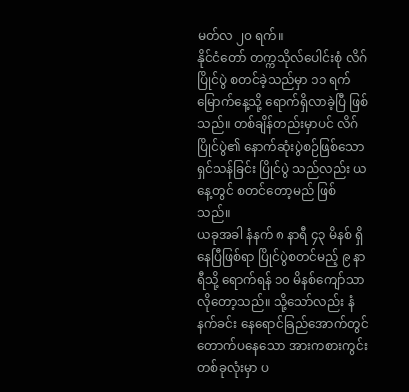မတ်လ ၂၀ ရက်။
နိုင်ငံတော် တက္ကသိုလ်ပေါင်းစုံ လိဂ်ပြိုင်ပွဲ စတင်ခဲ့သည်မှာ ၁၁ ရက်မြောက်နေ့သို့ ရောက်ရှိလာခဲ့ပြီ ဖြစ်သည်။ တစ်ချိန်တည်းမှာပင် လိဂ်ပြိုင်ပွဲ၏ နောက်ဆုံးပွဲစဉ်ဖြစ်သော ရှင်သန်ခြင်း ပြိုင်ပွဲ သည်လည်း ယနေ့တွင် စတင်တော့မည် ဖြစ်သည်။
ယခုအခါ နံနက် ၈ နာရီ ၄၃ မိနစ် ရှိနေပြီဖြစ်ရာ ပြိုင်ပွဲစတင်မည့် ၉ နာရီသို့ ရောက်ရန် ၁၀ မိနစ်ကျော်သာ လိုတော့သည်။ သို့သော်လည်း နံနက်ခင်း နေရောင်ခြည်အောက်တွင် တောက်ပနေသော အားကစားကွင်း တစ်ခုလုံးမှာ ပ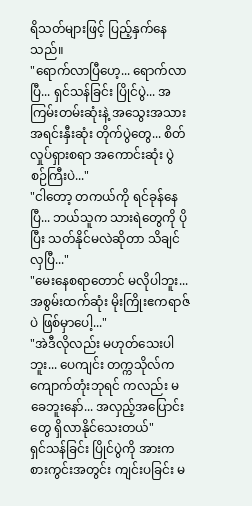ရိသတ်များဖြင့် ပြည့်နှက်နေသည်။
"ရောက်လာပြီဟေ့... ရောက်လာပြီ... ရှင်သန်ခြင်း ပြိုင်ပွဲ... အကြမ်းတမ်းဆုံးနဲ့ အသွေးအသား အရင်းနှီးဆုံး တိုက်ပွဲတွေ... စိတ်လှုပ်ရှားစရာ အကောင်းဆုံး ပွဲစဉ်ကြီးပဲ..."
"ငါတော့ တကယ်ကို ရင်ခုန်နေပြီ... ဘယ်သူက သားရဲတွေကို ပိုပြီး သတ်နိုင်မလဲဆိုတာ သိချင်လှပြီ..."
"မေးနေစရာတောင် မလိုပါဘူး... အစွမ်းထက်ဆုံး မိုးကြိုးဧကရာဇ်ပဲ ဖြစ်မှာပေါ့..."
"အဲဒီလိုလည်း မဟုတ်သေးပါဘူး... ပေကျင်း တက္ကသိုလ်က ကျောက်တုံးဘုရင် ကလည်း မခေဘူးနော်... အလှည့်အပြောင်းတွေ ရှိလာနိုင်သေးတယ်"
ရှင်သန်ခြင်း ပြိုင်ပွဲကို အားကစားကွင်းအတွင်း ကျင်းပခြင်း မ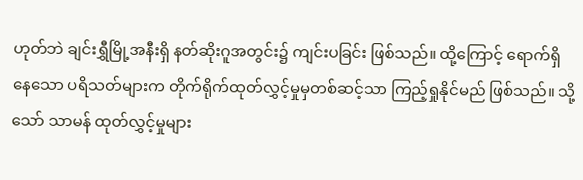ဟုတ်ဘဲ ချင်းရွှီမြို့အနီးရှိ နတ်ဆိုးဂူအတွင်း၌ ကျင်းပခြင်း ဖြစ်သည်။ ထို့ကြောင့် ရောက်ရှိနေသော ပရိသတ်များက တိုက်ရိုက်ထုတ်လွှင့်မှုမှတစ်ဆင့်သာ ကြည့်ရှုနိုင်မည် ဖြစ်သည်။ သို့သော် သာမန် ထုတ်လွှင့်မှုများ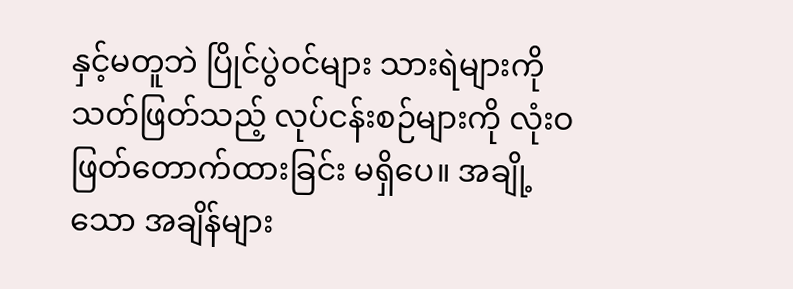နှင့်မတူဘဲ ပြိုင်ပွဲဝင်များ သားရဲများကို သတ်ဖြတ်သည့် လုပ်ငန်းစဉ်များကို လုံးဝ ဖြတ်တောက်ထားခြင်း မရှိပေ။ အချို့သော အချိန်များ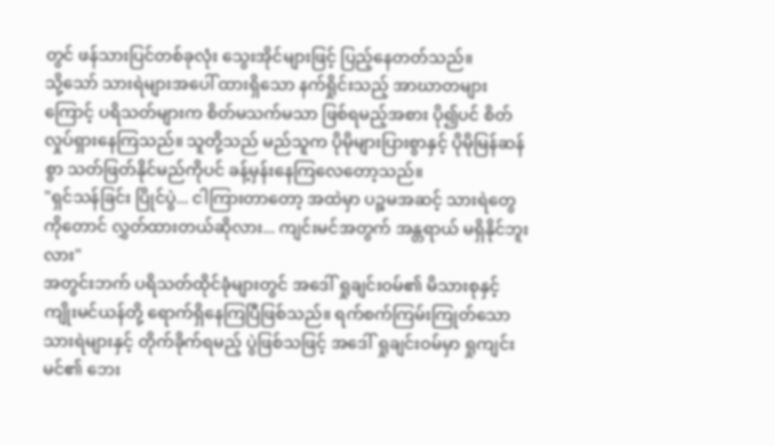တွင် ဖန်သားပြင်တစ်ခုလုံး သွေးအိုင်များဖြင့် ပြည့်နေတတ်သည်။
သို့သော် သားရဲများအပေါ် ထားရှိသော နက်ရှိုင်းသည့် အာဃာတများကြောင့် ပရိသတ်များက စိတ်မသက်မသာ ဖြစ်ရမည့်အစား ပို၍ပင် စိတ်လှုပ်ရှားနေကြသည်။ သူတို့သည် မည်သူက ပိုမိုများပြားစွာနှင့် ပိုမိုမြန်ဆန်စွာ သတ်ဖြတ်နိုင်မည်ကိုပင် ခန့်မှန်းနေကြလေတော့သည်။
"ရှင်သန်ခြင်း ပြိုင်ပွဲ... ငါကြားတာတော့ အထဲမှာ ပဉ္စမအဆင့် သားရဲတွေကိုတောင် လွှတ်ထားတယ်ဆိုလား... ကျင်းမင်အတွက် အန္တရာယ် မရှိနိုင်ဘူးလား"
အတွင်းဘက် ပရိသတ်ထိုင်ခုံများတွင် အဒေါ် ရှုချင်းဝမ်၏ မိသားစုနှင့် ကျိုးမင်ယန်တို့ ရောက်ရှိနေကြပြီဖြစ်သည်။ ရက်စက်ကြမ်းကြုတ်သော သားရဲများနှင့် တိုက်ခိုက်ရမည့် ပွဲဖြစ်သဖြင့် အဒေါ် ရှုချင်းဝမ်မှာ ရှုကျင်းမင်၏ ဘေး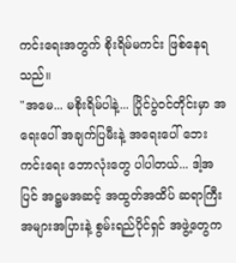ကင်းရေးအတွက် စိုးရိမ်မကင်း ဖြစ်နေရသည်။
"အမေ... မစိုးရိမ်ပါနဲ့... ပြိုင်ပွဲဝင်တိုင်းမှာ အရေးပေါ် အချက်ပြမီးနဲ့ အရေးပေါ် ဘေးကင်းရေး ဘောလုံးတွေ ပါပါတယ်... ဒါ့အပြင် အဋ္ဌမအဆင့် အထွတ်အထိပ် ဆရာကြီး အများအပြားနဲ့ စွမ်းရည်ပိုင်ရှင် အဖွဲ့တွေက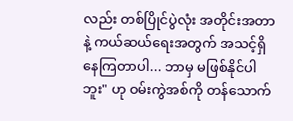လည်း တစ်ပြိုင်ပွဲလုံး အတိုင်းအတာနဲ့ ကယ်ဆယ်ရေးအတွက် အသင့်ရှိနေကြတာပါ... ဘာမှ မဖြစ်နိုင်ပါဘူး" ဟု ဝမ်းကွဲအစ်ကို တန်သောက်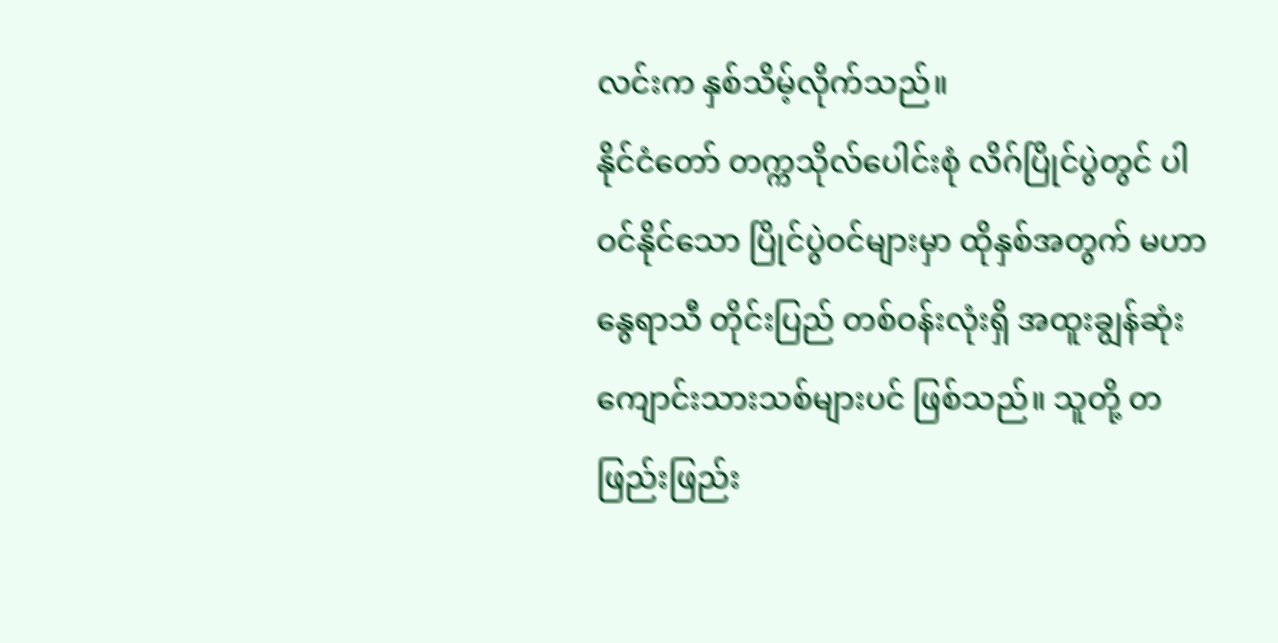လင်းက နှစ်သိမ့်လိုက်သည်။
နိုင်ငံတော် တက္ကသိုလ်ပေါင်းစုံ လိဂ်ပြိုင်ပွဲတွင် ပါဝင်နိုင်သော ပြိုင်ပွဲဝင်များမှာ ထိုနှစ်အတွက် မဟာနွေရာသီ တိုင်းပြည် တစ်ဝန်းလုံးရှိ အထူးချွန်ဆုံး ကျောင်းသားသစ်များပင် ဖြစ်သည်။ သူတို့ တဖြည်းဖြည်း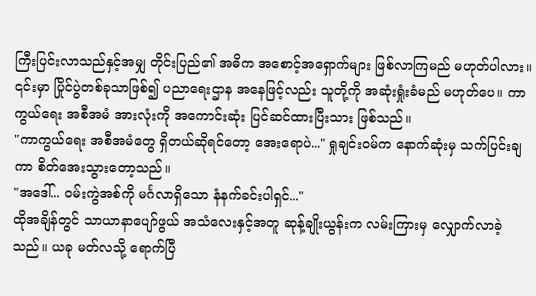ကြီးပြင်းလာသည်နှင့်အမျှ တိုင်းပြည်၏ အဓိက အစောင့်အရှောက်များ ဖြစ်လာကြမည် မဟုတ်ပါလား။ ၎င်းမှာ ပြိုင်ပွဲတစ်ခုသာဖြစ်၍ ပညာရေးဌာန အနေဖြင့်လည်း သူတို့ကို အဆုံးရှုံးခံမည် မဟုတ်ပေ။ ကာကွယ်ရေး အစီအမံ အားလုံးကို အကောင်းဆုံး ပြင်ဆင်ထားပြီးသား ဖြစ်သည်။
"ကာကွယ်ရေး အစီအမံတွေ ရှိတယ်ဆိုရင်တော့ အေးရောပဲ..." ရှုချင်းဝမ်က နောက်ဆုံးမှ သက်ပြင်းချကာ စိတ်အေးသွားတော့သည်။
"အဒေါ်... ဝမ်းကွဲအစ်ကို မင်္ဂလာရှိသော နံနက်ခင်းပါရှင်..."
ထိုအချိန်တွင် သာယာနာပျော်ဖွယ် အသံလေးနှင့်အတူ ဆုန့်ချိုးယွန်းက လမ်းကြားမှ လျှောက်လာခဲ့သည်။ ယခု မတ်လသို့ ရောက်ပြီ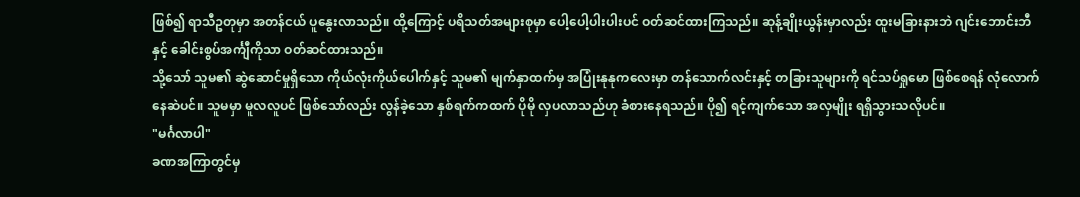ဖြစ်၍ ရာသီဥတုမှာ အတန်ငယ် ပူနွေးလာသည်။ ထို့ကြောင့် ပရိသတ်အများစုမှာ ပေါ့ပေါ့ပါးပါးပင် ဝတ်ဆင်ထားကြသည်။ ဆုန့်ချိုးယွန်းမှာလည်း ထူးမခြားနားဘဲ ဂျင်းဘောင်းဘီနှင့် ခေါင်းစွပ်အင်္ကျီကိုသာ ဝတ်ဆင်ထားသည်။
သို့သော် သူမ၏ ဆွဲဆောင်မှုရှိသော ကိုယ်လုံးကိုယ်ပေါက်နှင့် သူမ၏ မျက်နှာထက်မှ အပြုံးနုနုကလေးမှာ တန်သောက်လင်းနှင့် တခြားသူများကို ရင်သပ်ရှုမော ဖြစ်စေရန် လုံလောက်နေဆဲပင်။ သူမမှာ မူလလူပင် ဖြစ်သော်လည်း လွန်ခဲ့သော နှစ်ရက်ကထက် ပိုမို လှပလာသည်ဟု ခံစားနေရသည်။ ပို၍ ရင့်ကျက်သော အလှမျိုး ရရှိသွားသလိုပင်။
"မင်္ဂလာပါ"
ခဏအကြာတွင်မှ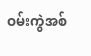ဝမ်းကွဲအစ်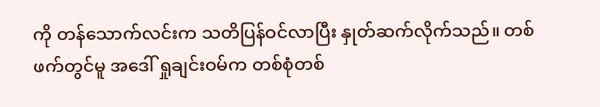ကို တန်သောက်လင်းက သတိပြန်ဝင်လာပြီး နှုတ်ဆက်လိုက်သည်။ တစ်ဖက်တွင်မူ အဒေါ် ရှုချင်းဝမ်က တစ်စုံတစ်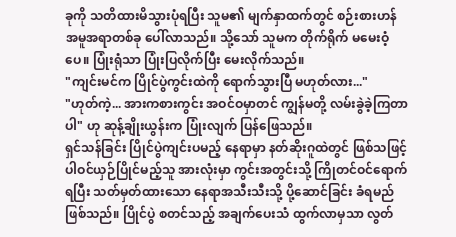ခုကို သတိထားမိသွားပုံရပြီး သူမ၏ မျက်နှာထက်တွင် စဉ်းစားဟန် အမူအရာတစ်ခု ပေါ်လာသည်။ သို့သော် သူမက တိုက်ရိုက် မမေးဝံ့ပေ။ ပြုံးရုံသာ ပြုံးပြလိုက်ပြီး မေးလိုက်သည်။
"ကျင်းမင်က ပြိုင်ပွဲကွင်းထဲကို ရောက်သွားပြီ မဟုတ်လား..."
"ဟုတ်ကဲ့... အားကစားကွင်း အဝင်ဝမှာတင် ကျွန်မတို့ လမ်းခွဲခဲ့ကြတာပါ" ဟု ဆုန့်ချိုးယွန်းက ပြုံးလျက် ပြန်ဖြေသည်။
ရှင်သန်ခြင်း ပြိုင်ပွဲကျင်းပမည့် နေရာမှာ နတ်ဆိုးဂူထဲတွင် ဖြစ်သဖြင့် ပါဝင်ယှဉ်ပြိုင်မည့်သူ အားလုံးမှာ ကွင်းအတွင်းသို့ ကြိုတင်ဝင်ရောက်ရပြီး သတ်မှတ်ထားသော နေရာအသီးသီးသို့ ပို့ဆောင်ခြင်း ခံရမည် ဖြစ်သည်။ ပြိုင်ပွဲ စတင်သည့် အချက်ပေးသံ ထွက်လာမှသာ လွတ်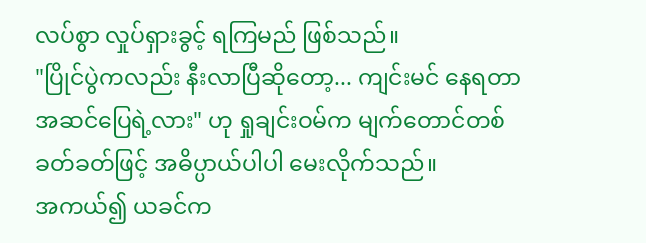လပ်စွာ လှုပ်ရှားခွင့် ရကြမည် ဖြစ်သည်။
"ပြိုင်ပွဲကလည်း နီးလာပြီဆိုတော့... ကျင်းမင် နေရတာ အဆင်ပြေရဲ့လား" ဟု ရှုချင်းဝမ်က မျက်တောင်တစ်ခတ်ခတ်ဖြင့် အဓိပ္ပာယ်ပါပါ မေးလိုက်သည်။
အကယ်၍ ယခင်က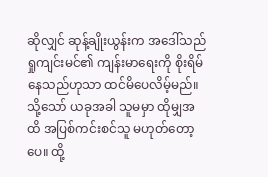ဆိုလျှင် ဆုန့်ချိုးယွန်းက အဒေါ်သည် ရှုကျင်းမင်၏ ကျန်းမာရေးကို စိုးရိမ်နေသည်ဟုသာ ထင်မိပေလိမ့်မည်။ သို့သော် ယခုအခါ သူမမှာ ထိုမျှအထိ အပြစ်ကင်းစင်သူ မဟုတ်တော့ပေ။ ထို့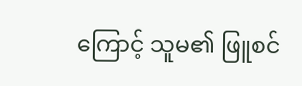ကြောင့် သူမ၏ ဖြူစင်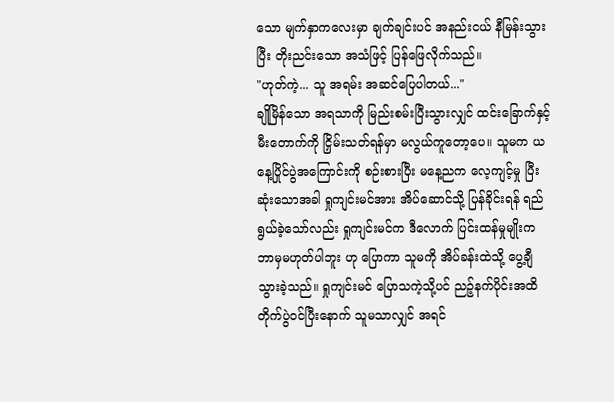သော မျက်နှာကလေးမှာ ချက်ချင်းပင် အနည်းငယ် နီမြန်းသွားပြီး တိုးညင်းသော အသံဖြင့် ပြန်ဖြေလိုက်သည်။
"ဟုတ်ကဲ့... သူ အရမ်း အဆင်ပြေပါတယ်..."
ချိုမြိန်သော အရသာကို မြည်းစမ်းပြီးသွားလျှင် ထင်းခြောက်နှင့် မီးတောက်ကို ငြှိမ်းသတ်ရန်မှာ မလွယ်ကူတော့ပေ။ သူမက ယနေ့ပြိုင်ပွဲအကြောင်းကို စဉ်းစားပြီး မနေ့ညက လေ့ကျင့်မှု ပြီးဆုံးသောအခါ ရှုကျင်းမင်အား အိပ်ဆောင်သို့ ပြန်ခိုင်းရန် ရည်ရွယ်ခဲ့သော်လည်း ရှုကျင်းမင်က ဒီလောက် ပြင်းထန်မှုမျိုးက ဘာမှမဟုတ်ပါဘူး ဟု ပြောကာ သူမကို အိပ်ခန်းထဲသို့ ပွေ့ချီသွားခဲ့သည်။ ရှုကျင်းမင် ပြောသကဲ့သို့ပင် ညဉ့်နက်ပိုင်းအထိ တိုက်ပွဲဝင်ပြီးနောက် သူမသာလျှင် အရင်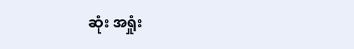ဆုံး အရှုံး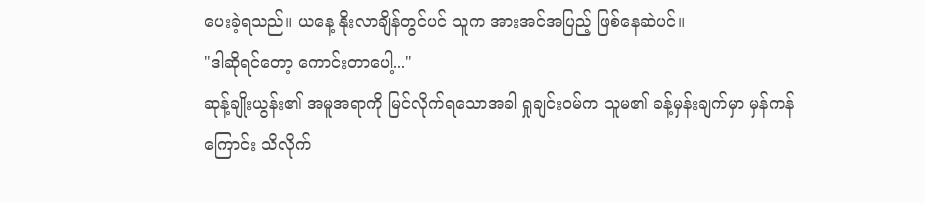ပေးခဲ့ရသည်။ ယနေ့ နိုးလာချိန်တွင်ပင် သူက အားအင်အပြည့် ဖြစ်နေဆဲပင်။
"ဒါဆိုရင်တော့ ကောင်းတာပေါ့..."
ဆုန့်ချိုးယွန်း၏ အမူအရာကို မြင်လိုက်ရသောအခါ ရှုချင်းဝမ်က သူမ၏ ခန့်မှန်းချက်မှာ မှန်ကန်ကြောင်း သိလိုက်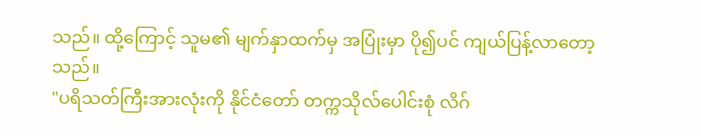သည်။ ထို့ကြောင့် သူမ၏ မျက်နှာထက်မှ အပြုံးမှာ ပို၍ပင် ကျယ်ပြန့်လာတော့သည်။
"ပရိသတ်ကြီးအားလုံးကို နိုင်ငံတော် တက္ကသိုလ်ပေါင်းစုံ လိဂ်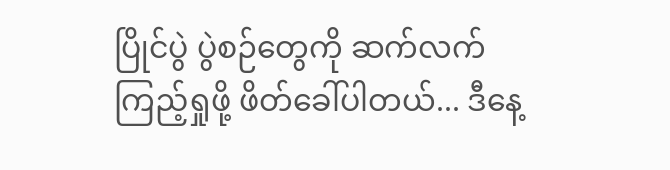ပြိုင်ပွဲ ပွဲစဉ်တွေကို ဆက်လက် ကြည့်ရှုဖို့ ဖိတ်ခေါ်ပါတယ်... ဒီနေ့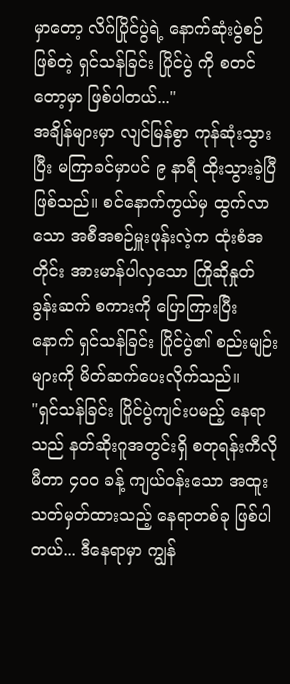မှာတော့ လိဂ်ပြိုင်ပွဲရဲ့ နောက်ဆုံးပွဲစဉ်ဖြစ်တဲ့ ရှင်သန်ခြင်း ပြိုင်ပွဲ ကို စတင်တော့မှာ ဖြစ်ပါတယ်..."
အချိန်များမှာ လျင်မြန်စွာ ကုန်ဆုံးသွားပြီး မကြာခင်မှာပင် ၉ နာရီ ထိုးသွားခဲ့ပြီ ဖြစ်သည်။ စင်နောက်ကွယ်မှ ထွက်လာသော အစီအစဉ်မှူးဖုန်းလဲ့က ထုံးစံအတိုင်း အားမာန်ပါလှသော ကြိုဆိုနှုတ်ခွန်းဆက် စကားကို ပြောကြားပြီးနောက် ရှင်သန်ခြင်း ပြိုင်ပွဲ၏ စည်းမျဉ်းများကို မိတ်ဆက်ပေးလိုက်သည်။
"ရှင်သန်ခြင်း ပြိုင်ပွဲကျင်းပမည့် နေရာသည် နတ်ဆိုးဂူအတွင်းရှိ စတုရန်းကီလိုမီတာ ၄၀၀ ခန့် ကျယ်ဝန်းသော အထူးသတ်မှတ်ထားသည့် နေရာတစ်ခု ဖြစ်ပါတယ်... ဒီနေရာမှာ ကျွန်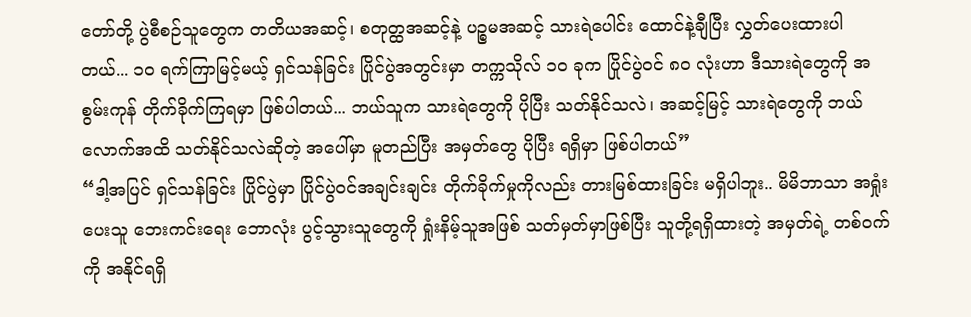တော်တို့ ပွဲစီစဉ်သူတွေက တတိယအဆင့်၊ စတုတ္ထအဆင့်နဲ့ ပဉ္စမအဆင့် သားရဲပေါင်း ထောင်နဲ့ချီပြီး လွှတ်ပေးထားပါတယ်... ၁၀ ရက်ကြာမြင့်မယ့် ရှင်သန်ခြင်း ပြိုင်ပွဲအတွင်းမှာ တက္ကသိုလ် ၁၀ ခုက ပြိုင်ပွဲဝင် ၈၀ လုံးဟာ ဒီသားရဲတွေကို အစွမ်းကုန် တိုက်ခိုက်ကြရမှာ ဖြစ်ပါတယ်... ဘယ်သူက သားရဲတွေကို ပိုပြီး သတ်နိုင်သလဲ၊ အဆင့်မြင့် သားရဲတွေကို ဘယ်လောက်အထိ သတ်နိုင်သလဲဆိုတဲ့ အပေါ်မှာ မူတည်ပြီး အမှတ်တွေ ပိုပြီး ရရှိမှာ ဖြစ်ပါတယ်”
“ဒါ့အပြင် ရှင်သန်ခြင်း ပြိုင်ပွဲမှာ ပြိုင်ပွဲဝင်အချင်းချင်း တိုက်ခိုက်မှုကိုလည်း တားမြစ်ထားခြင်း မရှိပါဘူး.. မိမိဘာသာ အရှုံးပေးသူ ဘေးကင်းရေး ဘောလုံး ပွင့်သွားသူတွေကို ရှုံးနိမ့်သူအဖြစ် သတ်မှတ်မှာဖြစ်ပြီး သူတို့ရရှိထားတဲ့ အမှတ်ရဲ့ တစ်ဝက်ကို အနိုင်ရရှိ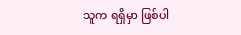သူက ရရှိမှာ ဖြစ်ပါ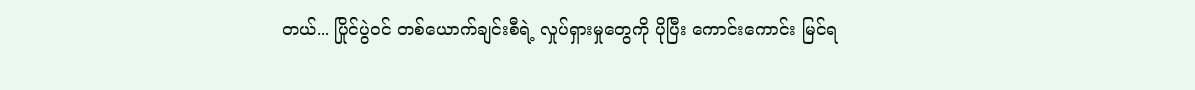တယ်... ပြိုင်ပွဲဝင် တစ်ယောက်ချင်းစီရဲ့ လှုပ်ရှားမှုတွေကို ပိုပြီး ကောင်းကောင်း မြင်ရ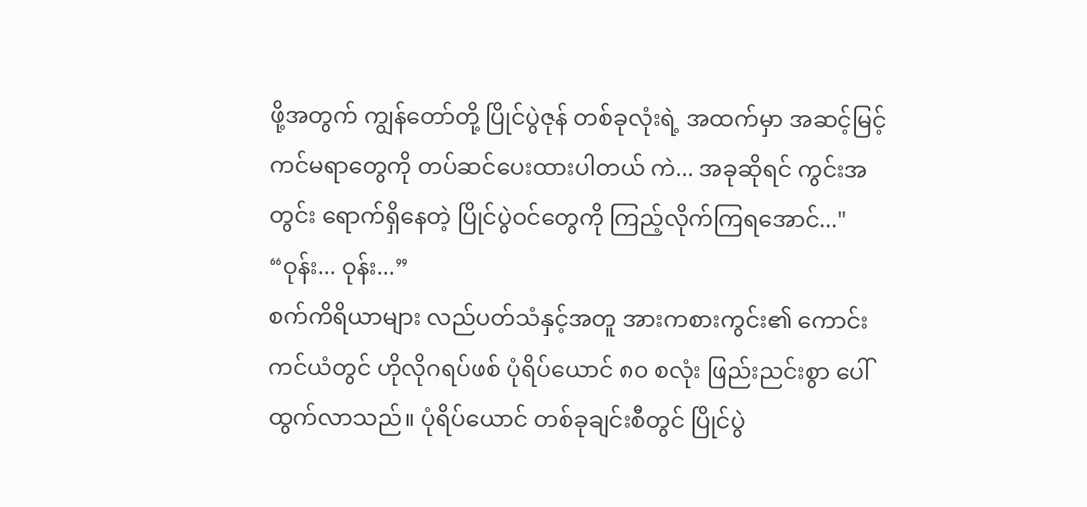ဖို့အတွက် ကျွန်တော်တို့ ပြိုင်ပွဲဇုန် တစ်ခုလုံးရဲ့ အထက်မှာ အဆင့်မြင့် ကင်မရာတွေကို တပ်ဆင်ပေးထားပါတယ် ကဲ... အခုဆိုရင် ကွင်းအတွင်း ရောက်ရှိနေတဲ့ ပြိုင်ပွဲဝင်တွေကို ကြည့်လိုက်ကြရအောင်..."
“ဝုန်း... ဝုန်း...”
စက်ကိရိယာများ လည်ပတ်သံနှင့်အတူ အားကစားကွင်း၏ ကောင်းကင်ယံတွင် ဟိုလိုဂရပ်ဖစ် ပုံရိပ်ယောင် ၈၀ စလုံး ဖြည်းညင်းစွာ ပေါ်ထွက်လာသည်။ ပုံရိပ်ယောင် တစ်ခုချင်းစီတွင် ပြိုင်ပွဲ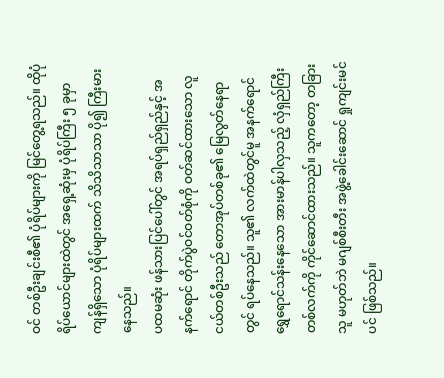ဝင် တစ်ဦးချင်းစီ၏ ပုံရိပ်များကို မြင်တွေ့ရသည်။ ထိုပုံရိပ်ယောင်များထဲတွင် အရှေ့ဆုံးမှ ပုံရိပ်ကြီး ၅ ခုမှာ ကျန်ရှိသော ပုံရိပ်များထက် သိသိသာသာ ပို၍ ကြီးမားနေသည်။
ပထမဆုံး ဖန်သားပြင်ပေါ်တွင် အရပ်ရှည်ရှည်နှင့် အနက်ရောင် တိုက်ပွဲဝင်ဝတ်စုံကို ဝတ်ဆင်ထားသော လူငယ်တစ်ဦးသည် တောအုပ်တစ်ခု၏ မြေလွတ်နေရာတွင် ရပ်နေသည်။ သူ၏ လက်ထဲတွင်မူ အနက်ရောင် ရွှေရောင်သန်းနေသော အားမာန်ပါလှသည့် လှံရှည်ကြီး တစ်လက်ကို ကိုင်ဆောင်ထားသည်။ သူကတော့ တခြားသူ မဟုတ်ဘဲ မဂျစ်စီးတီး အဖွဲ့ခေါင်းဆောင် ရှုကျင်းမင်ပင် ဖြစ်သည်။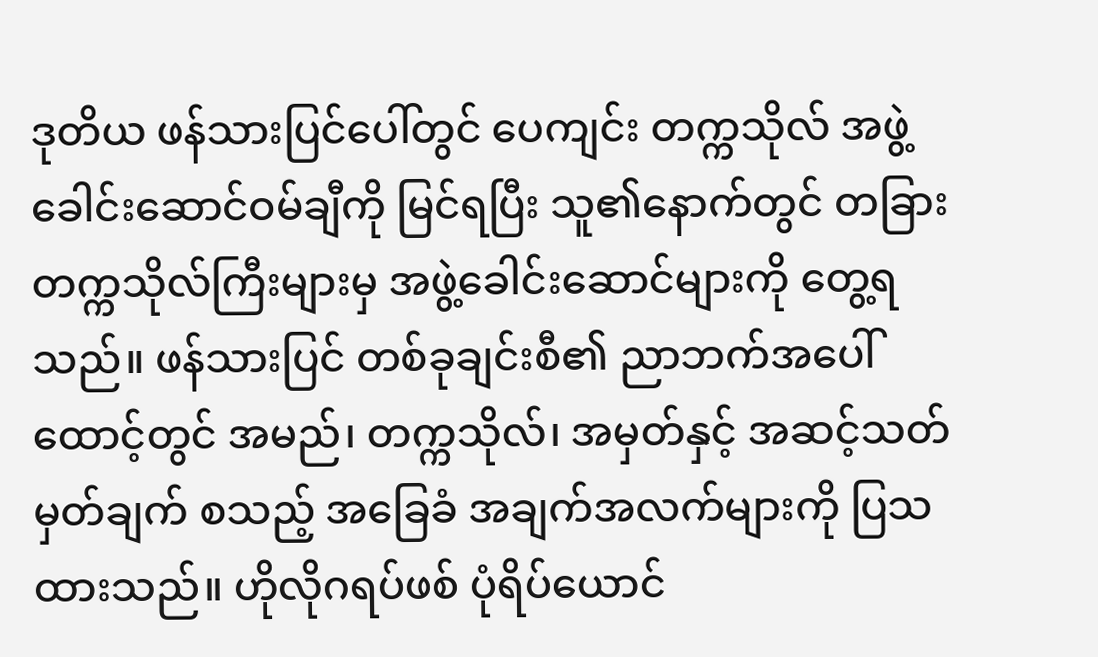ဒုတိယ ဖန်သားပြင်ပေါ်တွင် ပေကျင်း တက္ကသိုလ် အဖွဲ့ခေါင်းဆောင်ဝမ်ချီကို မြင်ရပြီး သူ၏နောက်တွင် တခြား တက္ကသိုလ်ကြီးများမှ အဖွဲ့ခေါင်းဆောင်များကို တွေ့ရသည်။ ဖန်သားပြင် တစ်ခုချင်းစီ၏ ညာဘက်အပေါ်ထောင့်တွင် အမည်၊ တက္ကသိုလ်၊ အမှတ်နှင့် အဆင့်သတ်မှတ်ချက် စသည့် အခြေခံ အချက်အလက်များကို ပြသထားသည်။ ဟိုလိုဂရပ်ဖစ် ပုံရိပ်ယောင်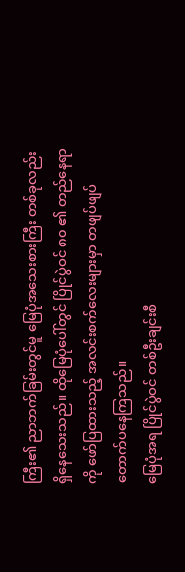ကြီး၏ ညာဘက်ခြမ်းတွင်မူ မြေပုံအသေးစားကြီး တစ်ခုလည်း ရှိနေသေးသည်။ ထိုမြေပုံပေါ်တွင် ပြိုင်ပွဲဝင် ၈၀ ၏ တည်နေရာကို ဖော်ပြထားသည့် အလင်းစက်လေးများမှာ တဖျပ်ဖျပ် တောက်ပနေကြသည်။
မြေပုံအရ ပြိုင်ပွဲဝင် တစ်ဦးချင်းစီ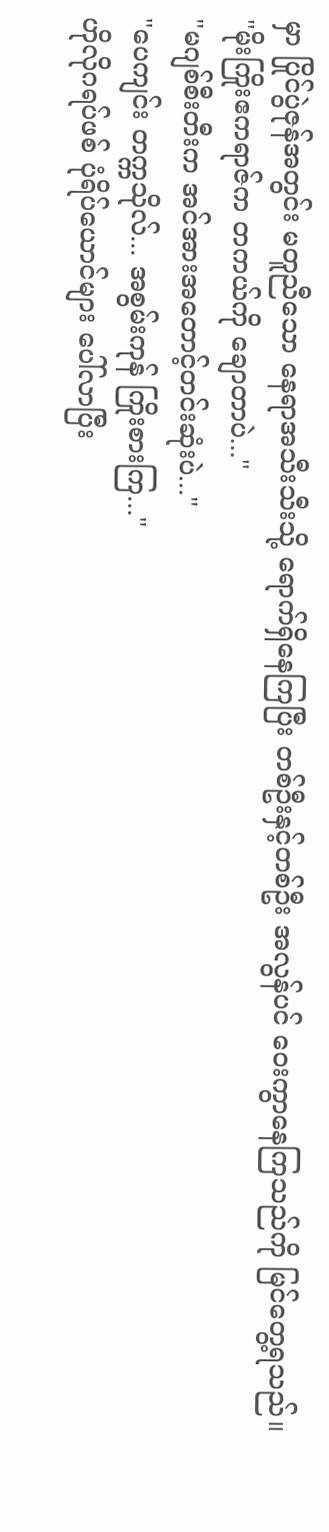မှာ ပြိုင်ပွဲဇုန်အတွင်း မတူညီသော နေရာအသီးသီးသို့ ရောက်ရှိနေကြပြီး တစ်ဦးနှင့်တစ်ဦး အလွန်ပင် ဝေးကွာနေကြသည်ကို မြင်တွေ့ရသည်။
"မိုးကြိုးဧကရာဇ်က တကယ်ကို ချောတာပဲ..."
"မဂျစ်စီးတီးက အင်အားအတောင့်တင်းဆုံးပဲ..."
"ပေကျင်း တက္ကသိုလ်... အစွမ်းကုန် ကြိုးစားကြ..."
ဟိုလိုဂရပ်ဖစ် ပုံရိပ်ယောင်များ ပေါ်လာပြီး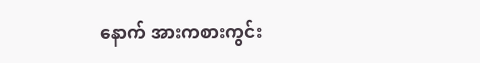နောက် အားကစားကွင်း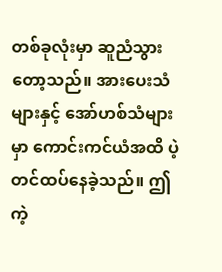တစ်ခုလုံးမှာ ဆူညံသွားတော့သည်။ အားပေးသံများနှင့် အော်ဟစ်သံများမှာ ကောင်းကင်ယံအထိ ပဲ့တင်ထပ်နေခဲ့သည်။ ဤကဲ့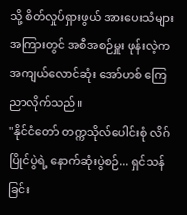သို့ စိတ်လှုပ်ရှားဖွယ် အားပေးသံများအကြားတွင် အစီအစဉ်မှူး ဖုန်းလဲ့က အကျယ်လောင်ဆုံး အော်ဟစ် ကြေညာလိုက်သည်။
"နိုင်ငံတော် တက္ကသိုလ်ပေါင်းစုံ လိဂ်ပြိုင်ပွဲရဲ့ နောက်ဆုံးပွဲစဉ်... ရှင်သန်ခြင်း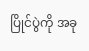ပြိုင်ပွဲကို အခု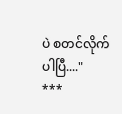ပဲ စတင်လိုက်ပါပြီ...."
***